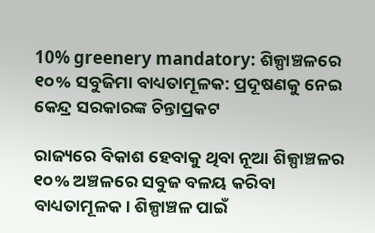10% greenery mandatory: ଶିଳ୍ପାଞ୍ଚଳରେ ୧୦% ସବୁଜିମା ବାଧ୍ୟତାମୂଳକ: ପ୍ରଦୂଷଣକୁ ନେଇ କେନ୍ଦ୍ର ସରକାରଙ୍କ ଚିନ୍ତ‌ାପ୍ରକଟ

ରାଜ୍ୟରେ ବିକାଶ ହେବାକୁ ଥିବା ନୂଆ ଶିଳ୍ପାଞ୍ଚଳର ୧୦% ଅଞ୍ଚଳରେ ସବୁଜ ବଳୟ କରିବା ବାଧ୍ୟତାମୂଳକ। ଶିଳ୍ପାଞ୍ଚଳ ପାଇଁ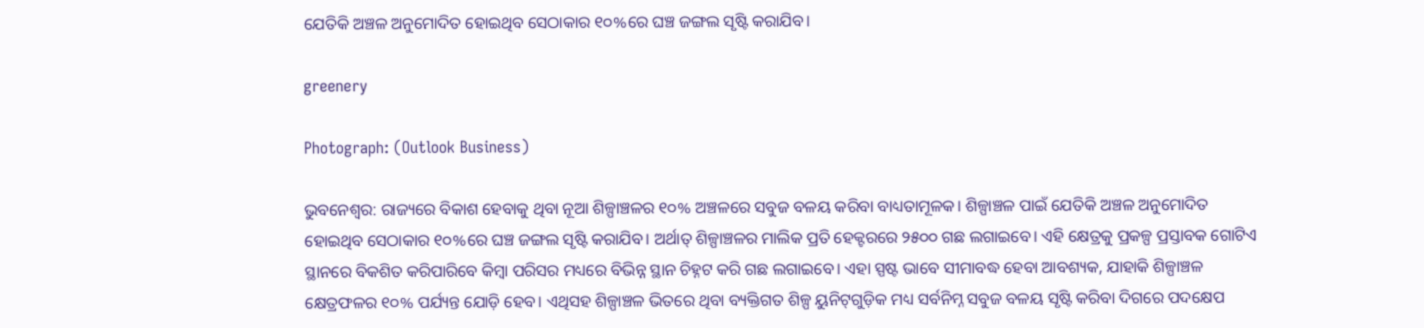ଯେତିକି ଅଞ୍ଚଳ ଅନୁମୋଦିତ ହୋଇଥିବ ସେଠାକାର ୧୦%ରେ ଘଞ୍ଚ ଜଙ୍ଗଲ ସୃଷ୍ଟି କରାଯିବ।

greenery

Photograph: (Outlook Business)

ଭୁବନେଶ୍ବର: ରାଜ୍ୟରେ ବିକାଶ ହେବାକୁ ଥିବା ନୂଆ ଶିଳ୍ପାଞ୍ଚଳର ୧୦% ଅଞ୍ଚଳରେ ସବୁଜ ବଳୟ କରିବା ବାଧ୍ୟତାମୂଳକ। ଶିଳ୍ପାଞ୍ଚଳ ପାଇଁ ଯେତିକି ଅଞ୍ଚଳ ଅନୁମୋଦିତ ହୋଇଥିବ ସେଠାକାର ୧୦%ରେ ଘଞ୍ଚ ଜଙ୍ଗଲ ସୃଷ୍ଟି କରାଯିବ। ଅର୍ଥାତ୍‌ ଶିଳ୍ପାଞ୍ଚଳର ମାଲିକ ପ୍ରତି ହେକ୍ଟରରେ ୨୫୦୦ ଗଛ ଲଗାଇବେ। ଏହି କ୍ଷେତ୍ରକୁ ପ୍ରକଳ୍ପ ପ୍ରସ୍ତାବକ ଗୋଟିଏ ସ୍ଥାନରେ ବିକଶିତ କରିପାରିବେ କିମ୍ବା ପରିସର ମଧ୍ୟରେ ବିଭିନ୍ନ ସ୍ଥାନ ଚିହ୍ନଟ କରି ଗଛ ଲଗାଇବେ। ଏହା ସ୍ପଷ୍ଟ ଭାବେ ସୀମାବଦ୍ଧ ହେବା ଆବଶ୍ୟକ, ଯାହାକି ଶିଳ୍ପାଞ୍ଚଳ କ୍ଷେତ୍ରଫଳର ୧୦% ପର୍ଯ୍ୟନ୍ତ ଯୋଡ଼ି ହେବ। ଏଥିସହ ଶିଳ୍ପାଞ୍ଚଳ ଭିତରେ ଥିବା ବ୍ୟକ୍ତିଗତ ଶିଳ୍ପ ୟୁନିଟ୍‌ଗୁଡ଼ିକ ମଧ୍ୟ ସର୍ବନିମ୍ନ ସବୁଜ ବଳୟ ସୃଷ୍ଟି କରିବା ଦିଗରେ ପଦକ୍ଷେପ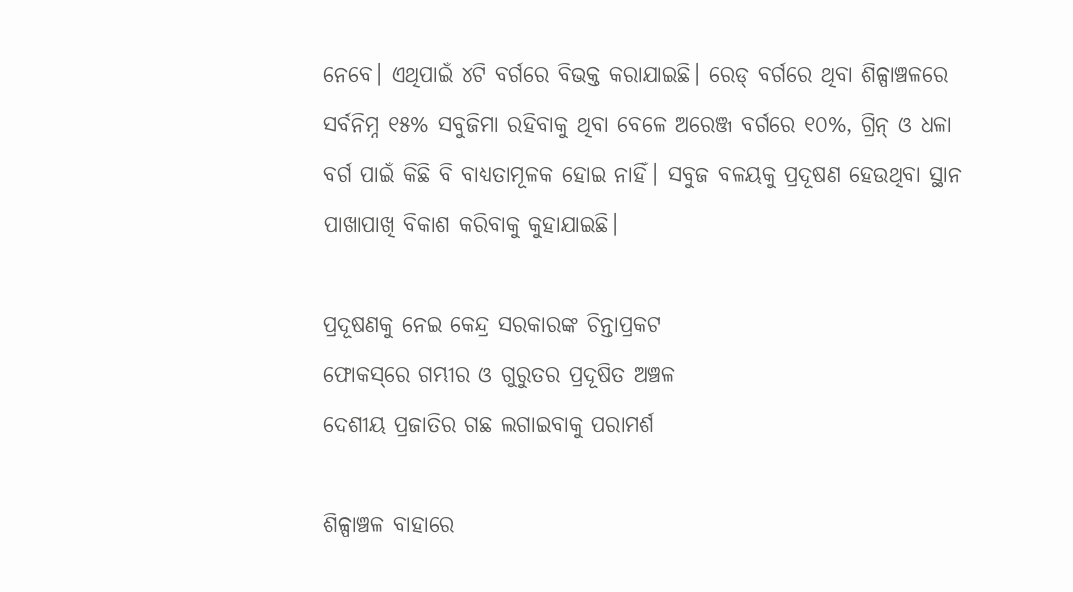ନେବେ। ଏଥିପାଇଁ ୪ଟି ବର୍ଗରେ ବିଭକ୍ତ କରାଯାଇଛି। ରେଡ୍‌ ବର୍ଗରେ ଥିବା ଶିଳ୍ପାଞ୍ଚଳରେ ସର୍ବନିମ୍ନ ୧୫% ସବୁଜିମା ରହିବାକୁ ଥିବା ବେଳେ ଅରେଞ୍ଜ ବର୍ଗରେ ୧୦%, ଗ୍ରିନ୍‌ ଓ ଧଳା ବର୍ଗ ପାଇଁ କିଛି ବି ବାଧ୍ୟତାମୂଳକ ହୋଇ ନାହିଁ। ସବୁଜ ବଳୟକୁ ପ୍ରଦୂଷଣ ହେଉଥିବା ସ୍ଥାନ ପାଖାପାଖି ବିକାଶ କରିବାକୁ କୁହାଯାଇଛି।

ପ୍ରଦୂଷଣକୁ ନେଇ କେନ୍ଦ୍ର ସରକାରଙ୍କ ଚିନ୍ତ‌ାପ୍ରକଟ
ଫୋକସ୍‌ରେ ଗମ୍ଭୀର ଓ ଗୁରୁତର ପ୍ରଦୂଷିତ ଅଞ୍ଚଳ‌
ଦେଶୀୟ ପ୍ରଜାତିର ଗଛ ଲଗାଇବାକୁ ପରାମର୍ଶ

ଶିଳ୍ପାଞ୍ଚଳ ବାହାରେ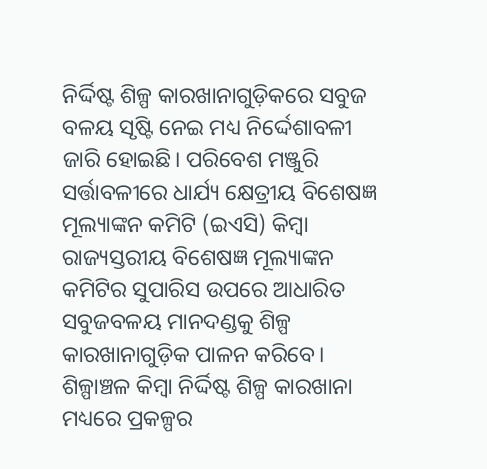ନିର୍ଦ୍ଦିଷ୍ଟ ଶିଳ୍ପ କାରଖାନାଗୁଡ଼ିକରେ ସବୁଜ ବଳୟ ସୃଷ୍ଟି ନେଇ ମଧ୍ୟ ନିର୍ଦ୍ଦେଶାବଳୀ ଜାରି ହୋଇଛି। ପରିବେଶ ମଞ୍ଜୁରି ସର୍ତ୍ତାବଳୀରେ ଧାର୍ଯ୍ୟ କ୍ଷେତ୍ରୀୟ ବିଶେଷଜ୍ଞ ମୂଲ୍ୟାଙ୍କନ କମିଟି (ଇଏସି) କିମ୍ବା ରାଜ୍ୟସ୍ତରୀୟ ବିଶେଷଜ୍ଞ ମୂଲ୍ୟାଙ୍କନ କମିଟିର ସୁପାରିସ ଉପରେ ଆଧାରିତ ସବୁଜବଳୟ ମାନଦଣ୍ଡକୁ ଶିଳ୍ପ କାରଖାନାଗୁଡ଼ିକ ପାଳନ କରିବେ। ଶିଳ୍ପାଞ୍ଚଳ କିମ୍ବା ନିର୍ଦ୍ଦିଷ୍ଟ ଶିଳ୍ପ କାରଖାନା ମଧ୍ୟରେ ପ୍ରକଳ୍ପର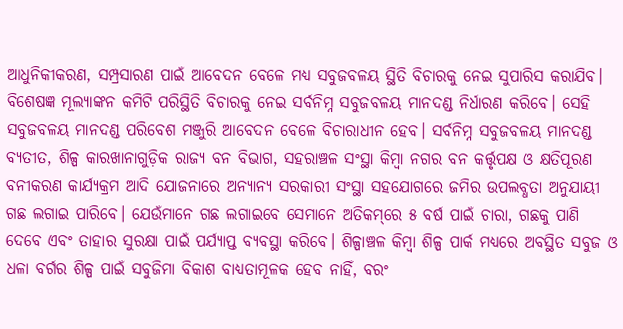ଆଧୁନିକୀକରଣ, ସମ୍ପ୍ରସାରଣ ପାଇଁ ଆବେଦନ ବେଳେ ମଧ୍ୟ ସବୁଜବଳୟ ସ୍ଥିତି ବିଚାରକୁ ନେଇ ସୁପାରିସ କରାଯିବ। ବିଶେଷଜ୍ଞ ମୂଲ୍ୟାଙ୍କନ କମିଟି ପରିସ୍ଥିତି ବିଚାରକୁ ନେଇ ସର୍ବନିମ୍ନ ସବୁଜବଳୟ ମାନଦଣ୍ଡ ନିର୍ଧାରଣ କରିବେ। ସେହି ସବୁଜବଳୟ ମାନଦଣ୍ଡ ପରିବେଶ ମଞ୍ଜୁରି ଆବେଦନ ବେଳେ ବିଚାରାଧୀନ ହେବ। ସର୍ବନିମ୍ନ ସବୁଜବଳୟ ମାନଦଣ୍ଡ ବ୍ୟତୀତ, ଶିଳ୍ପ କାରଖାନାଗୁଡ଼ିକ ରାଜ୍ୟ ବନ ବିଭାଗ, ସହରାଞ୍ଚଳ ସଂସ୍ଥା କିମ୍ବା ନଗର ବନ କର୍ତ୍ତୃପକ୍ଷ ଓ କ୍ଷତିପୂରଣ ବନୀକରଣ କାର୍ଯ୍ୟକ୍ରମ ଆଦି ଯୋଜନାରେ ଅନ୍ୟାନ୍ୟ ସରକାରୀ ସଂସ୍ଥା ସହଯୋଗରେ ଜମିର ଉପଲବ୍ଧତା ଅନୁଯାୟୀ ଗଛ ଲଗାଇ ପାରିବେ। ଯେଉଁମାନେ ଗଛ ଲଗାଇବେ ସେମାନେ ଅତିକମ୍‌ରେ ୫ ବର୍ଷ ପାଇଁ ଚାରା, ଗଛକୁ ପାଣି ଦେବେ ଏବଂ ତାହାର ସୁରକ୍ଷା ପାଇଁ ପର୍ଯ୍ୟାପ୍ତ ବ୍ୟବସ୍ଥା କରିବେ। ଶିଳ୍ପାଞ୍ଚଳ କିମ୍ବା ଶିଳ୍ପ ପାର୍କ ମଧ୍ୟରେ ଅବସ୍ଥିତ ସବୁଜ ଓ ଧଳା ବର୍ଗର ଶିଳ୍ପ ପାଇଁ ସବୁଜିମା ବିକାଶ ବାଧ୍ୟତାମୂଳକ ହେବ ନାହିଁ, ବରଂ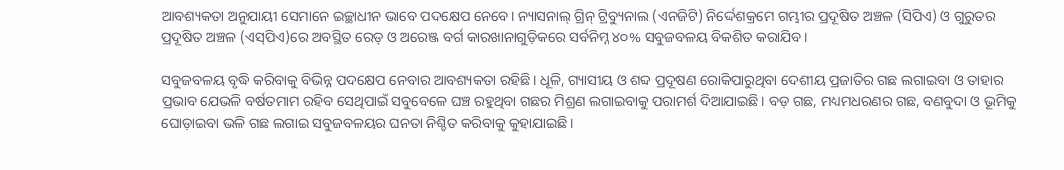ଆବଶ୍ୟକତା ଅନୁଯାୟୀ ସେମାନେ ଇଚ୍ଛାଧୀନ ଭାବେ ପଦକ୍ଷେପ ନେବେ। ନ୍ୟାସନାଲ୍‌ ଗ୍ରିନ୍‌ ଟ୍ରିବ୍ୟୁନାଲ (ଏନଜିଟି) ନିର୍ଦ୍ଦେଶକ୍ରମେ ଗମ୍ଭୀର ପ୍ରଦୂଷିତ ଅଞ୍ଚଳ (ସିପିଏ) ଓ ଗୁରୁତର ପ୍ରଦୂଷିତ ଅଞ୍ଚଳ (ଏସ୍‌ପିଏ)ରେ ଅବସ୍ଥିତ ରେଡ୍‌ ଓ ଅରେଞ୍ଜ ବର୍ଗ କାରଖାନାଗୁଡ଼ିକରେ ସର୍ବନିମ୍ନ ୪୦% ସବୁଜବଳୟ ବିକଶିତ କରାଯିବ।

ସବୁଜବଳୟ ବୃଦ୍ଧି କରିବାକୁ ବିଭିନ୍ନ ପଦକ୍ଷେପ ନେବାର ଆବଶ୍ୟକତା ରହିଛି। ଧୂଳି, ଗ୍ୟାସୀୟ ଓ ଶବ୍ଦ ପ୍ରଦୂଷଣ ରୋକିପାରୁଥିବା ଦେଶୀୟ ପ୍ରଜାତିର ଗଛ ଲଗାଇବା ଓ ତାହାର ପ୍ରଭାବ ଯେଭଳି ବର୍ଷତମାମ ରହିବ ସେଥିପାଇଁ ସବୁବେଳେ ଘଞ୍ଚ ରହୁଥିବା ଗଛର ମିଶ୍ରଣ ଲଗାଇବାକୁ ପରାମର୍ଶ ଦିଆଯାଇଛି। ବଡ଼ ଗଛ, ମଧ୍ୟମଧରଣର ଗଛ, ବଣବୁଦା ଓ ଭୂମିକୁ ଘୋଡ଼ାଇବା ଭଳି ଗଛ ଲଗାଇ ସବୁଜବଳୟର ଘନତା ନିଶ୍ଚିତ କରିବାକୁ କୁହାଯାଇଛି।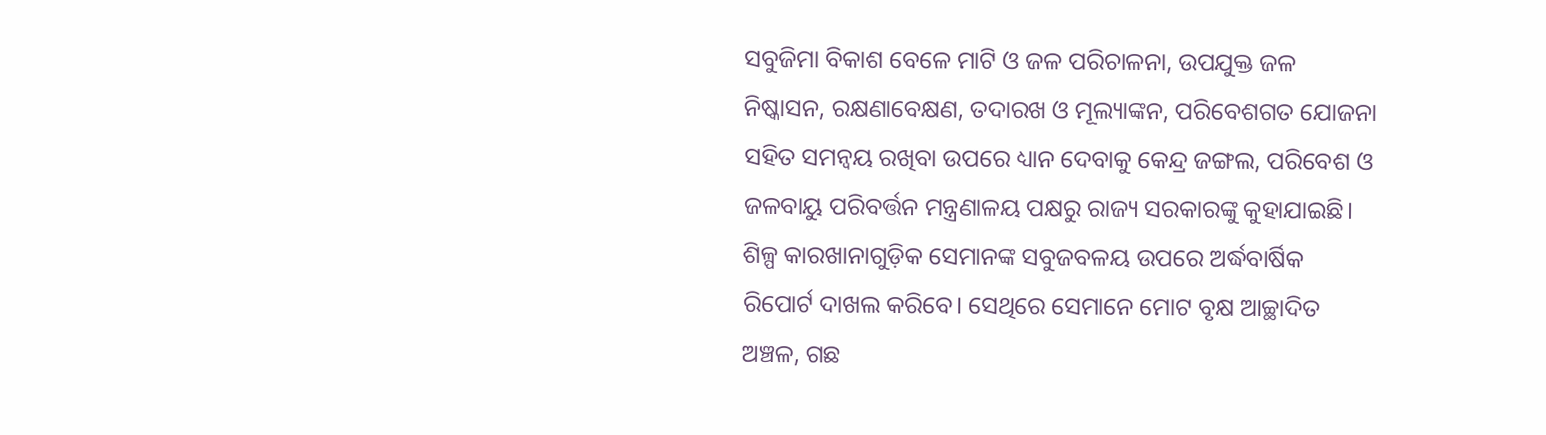ସବୁଜିମା ବିକାଶ ବେଳେ ମାଟି ଓ ଜଳ ପରିଚାଳନା, ଉପଯୁକ୍ତ ଜଳ ନିଷ୍କାସନ, ରକ୍ଷଣାବେକ୍ଷଣ, ତଦାରଖ ଓ ମୂଲ୍ୟାଙ୍କନ, ପରିବେଶଗତ ଯୋଜନା ସହିତ ସମନ୍ୱୟ ରଖିବା ଉପରେ ଧ୍ୟାନ ଦେବାକୁ କେନ୍ଦ୍ର ଜଙ୍ଗଲ, ପରିବେଶ ଓ ଜଳବାୟୁ ପରିବର୍ତ୍ତନ ମନ୍ତ୍ରଣାଳୟ ପକ୍ଷରୁ ରାଜ୍ୟ ସରକାରଙ୍କୁ କୁହାଯାଇଛି। ଶିଳ୍ପ କାରଖାନାଗୁଡ଼ିକ ସେମାନଙ୍କ ସବୁଜବଳୟ ଉପରେ ଅର୍ଦ୍ଧବାର୍ଷିକ ରିପୋର୍ଟ ଦାଖଲ କରିବେ। ସେଥିରେ ସେମାନେ ମୋଟ ବୃକ୍ଷ ଆଚ୍ଛାଦିତ ଅଞ୍ଚଳ, ଗଛ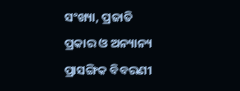ସଂଖ୍ୟା, ପ୍ରଜାତି ପ୍ରକାର ଓ ଅନ୍ୟାନ୍ୟ ପ୍ରାସଙ୍ଗିକ ବିବରଣୀ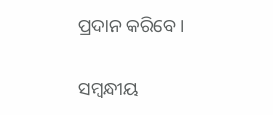ପ୍ରଦାନ କରିବେ।

ସମ୍ବନ୍ଧୀୟ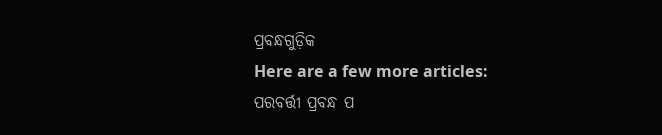ପ୍ରବନ୍ଧଗୁଡ଼ିକ
Here are a few more articles:
ପରବର୍ତ୍ତୀ ପ୍ରବନ୍ଧ ପ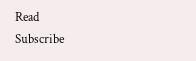Read
Subscribe